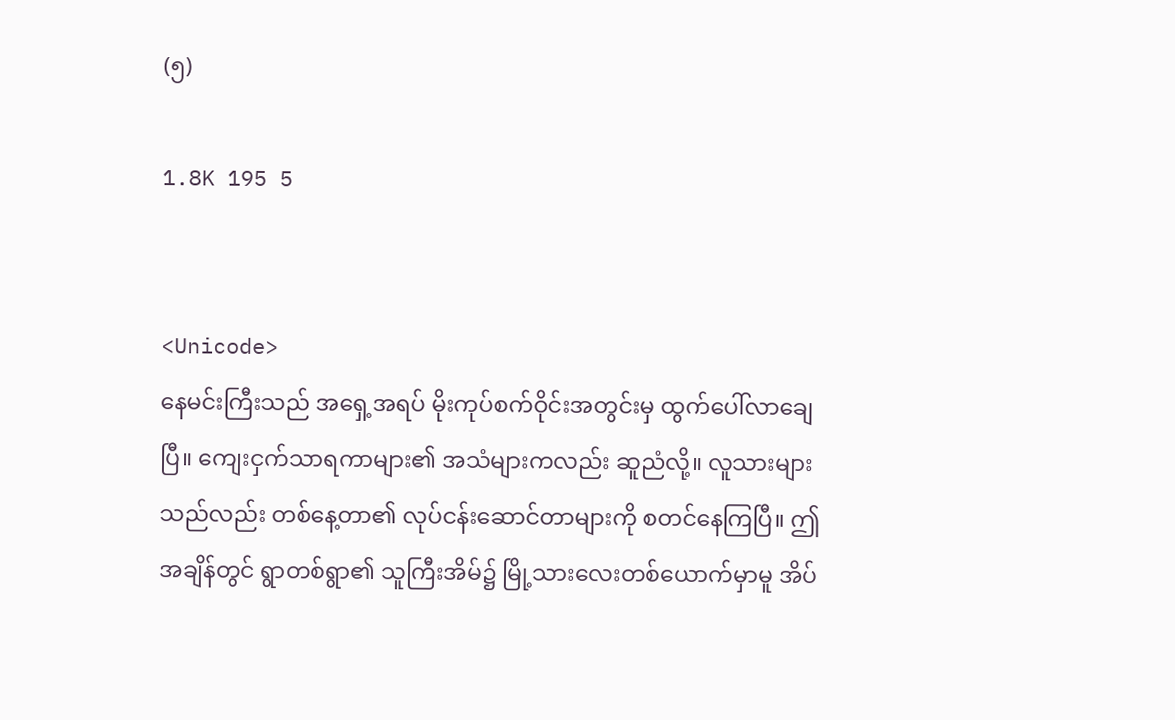(၅)

1.8K 195 5


<Unicode>
နေမင်းကြီးသည် အရှေ့အရပ် မိုးကုပ်စက်ဝိုင်းအတွင်းမှ ထွက်ပေါ်လာချေပြီ။ ကျေးငှက်သာရကာများ၏ အသံများကလည်း ဆူညံလို့။ လူသားများသည်လည်း တစ်နေ့တာ၏ လုပ်ငန်းဆောင်တာများကို စတင်နေကြပြီ။ ဤအချိန်တွင် ရွာတစ်ရွာ၏ သူကြီးအိမ်၌ မြို့သားလေးတစ်ယောက်မှာမူ အိပ်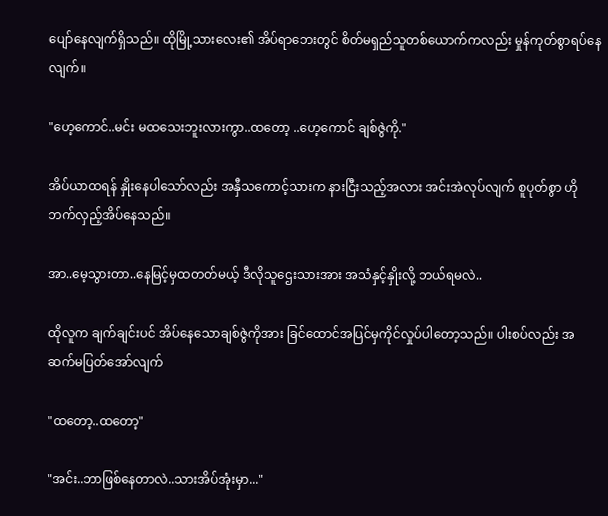ပျော်နေလျက်ရှိသည်။ ထိုမြို့သားလေး၏ အိပ်ရာဘေးတွင် စိတ်မရှည်သူတစ်ယောက်ကလည်း မှုန်ကုတ်စွာရပ်နေလျက်။

"ဟေ့ကောင်..မင်း မထသေးဘူးလားကွာ..ထတော့ ..ဟေ့ကောင် ချစ်ဇွဲကို."

အိပ်ယာထရန် နှိုးနေပါသော်လည်း အနှီသကောင့်သားက နားငြီးသည့်အလား အင်းအဲလုပ်လျက် စူပုတ်စွာ ဟိုဘက်လှည့်အိပ်နေသည်။

အာ..မေ့သွားတာ..နေမြင့်မှထတတ်မယ့် ဒီလိုသူဌေးသားအား အသံနှင့်နှိုးလို့ ဘယ်ရမလဲ..

ထိုလူက ချက်ချင်းပင် အိပ်နေသောချစ်ဇွဲကိုအား ခြင်ထောင်အပြင်မှကိုင်လှုပ်ပါတော့သည်။ ပါးစပ်လည်း အဆက်မပြတ်အော်လျက်

"ထတော့..ထတော့"

"အင်း..ဘာဖြစ်နေတာလဲ..သားအိပ်အုံးမှာ..."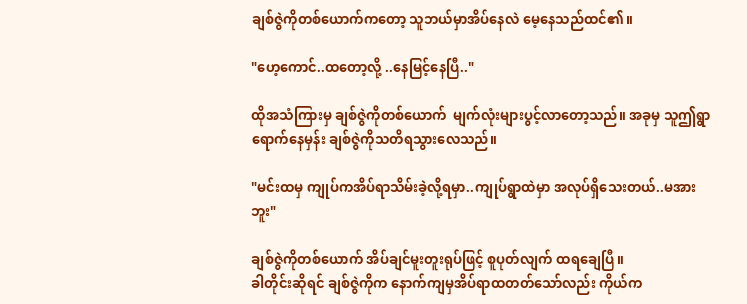ချစ်ဇွဲကိုတစ်ယောက်ကတော့ သူဘယ်မှာအိပ်နေလဲ မေ့နေသည်ထင်၏။

"ဟေ့ကောင်..ထတော့လို့ ..နေမြင့်နေပြီ.."

ထိုအသံကြားမှ ချစ်ဇွဲကိုတစ်ယောက်  မျက်လုံးများပွင့်လာတော့သည်။ အခုမှ သူဤရွာရောက်နေမှန်း ချစ်ဇွဲကိုသတိရသွားလေသည်။

"မင်းထမှ ကျုပ်ကအိပ်ရာသိမ်းခဲ့လို့ရမှာ..ကျုပ်ရွာထဲမှာ အလုပ်ရှိသေးတယ်..မအားဘူး"

ချစ်ဇွဲကိုတစ်ယောက် အိပ်ချင်မူးတူးရုပ်ဖြင့် စူပုတ်လျက် ထရချေပြီ။
ခါတိုင်းဆိုရင် ချစ်ဇွဲကိုက နောက်ကျမှအိပ်ရာထတတ်သော်လည်း ကိုယ်က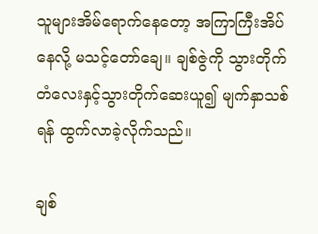သူများအိမ်ရောက်နေတော့ အကြာကြီးအိပ်နေလို့ မသင့်တော်ချေ။ ချစ်ဇွဲကို သွားတိုက်တံလေးနှင့်သွားတိုက်ဆေးယူ၍ မျက်နှာသစ်ရန် ထွက်လာခဲ့လိုက်သည်။

ချစ်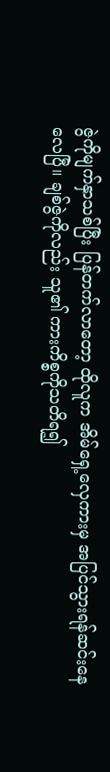ဇွဲကိုမျက်နှာသစ်ပြီး ပြန်တက်လာတော့ ထိုလူက အိမ်ရှေ့လှေကားမှ အပြင်သွားရန်ဆင်းနေလေပြီ။ ချစ်ဇွဲကိုလည်း သူ၏ ကားကိစ္စကိုသတိရ၍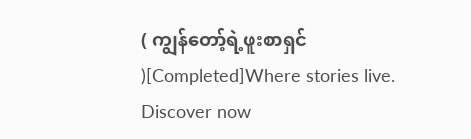( ကျွန်တော့်ရဲ့ဖူးစာရှင် )[Completed]Where stories live. Discover now